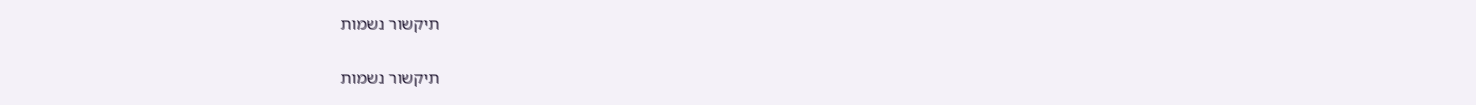תיקשור נשמות

תיקשור נשמות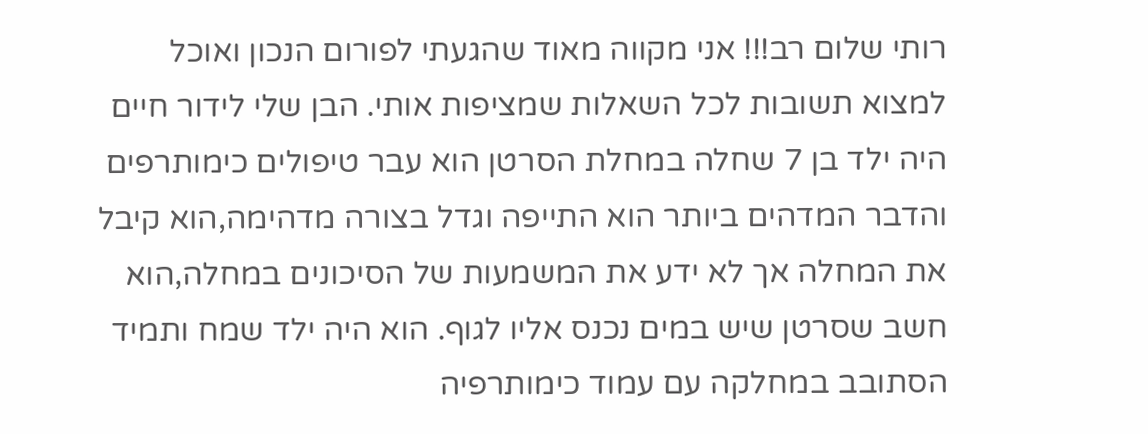רותי שלום רב!!! אני מקווה מאוד שהגעתי לפורום הנכון ואוכל למצוא תשובות לכל השאלות שמציפות אותי. הבן שלי לידור חיים היה ילד בן 7 שחלה במחלת הסרטן הוא עבר טיפולים כימותרפים והדבר המדהים ביותר הוא התייפה וגדל בצורה מדהימה,הוא קיבל את המחלה אך לא ידע את המשמעות של הסיכונים במחלה,הוא חשב שסרטן שיש במים נכנס אליו לגוף. הוא היה ילד שמח ותמיד הסתובב במחלקה עם עמוד כימותרפיה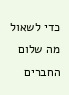כדי לשאול מה שלום החברים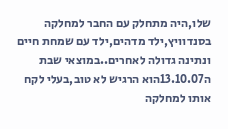שלו,היה מתחלק עם החבר למחלקה בסנדוויץ,ילד מדהים,ילד עם שמחת חיים ונתינה גדולה לאחרים..במוצאי שבת ה13.10.07הוא הרגיש לא טוב,בעלי לקח אותו למחלקה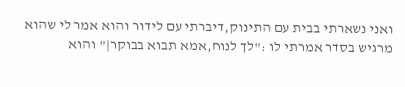ואני נשארתי בבית עם התינוק,דיברתי עם לידור והוא אמר לי שהוא מרגיש בסדר אמרתי לו :"לך לנוח,אמא תבוא בבוקר|" והוא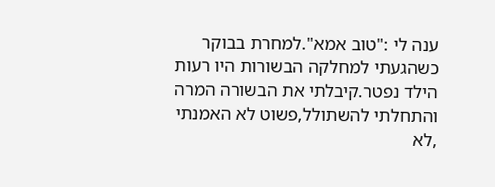ענה לי :"טוב אמא".למחרת בבוקר כשהגעתי למחלקה הבשורות היו רעות הילד נפטר.קיבלתי את הבשורה המרה והתחלתי להשתולל,פשוט לא האמנתי ,לא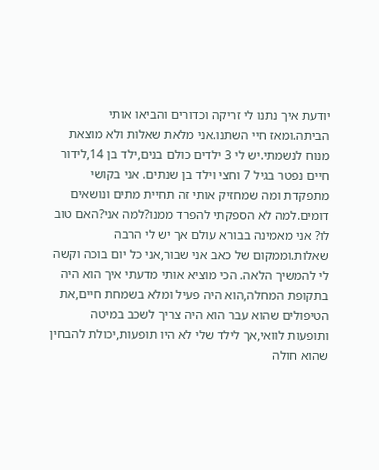יודעת איך נתנו לי זריקה וכדורים והביאו אותי הביתה.ומאז חיי השתנו.אני מלאת שאלות ולא מוצאת מנוח לנשמתי.יש לי 3 ילדים כולם בנים,ילד בן 14,לידור חיים נפטר בגיל 7 וחצי וילד בן שנתים. אני בקושי מתפקדת ומה שמחזיק אותי זה תחיית מתים ונושאים דומים.למה לא הספקתי להפרד ממנו?למה אני?האם טוב לו? אני מאמינה בבורא עולם אך יש לי הרבה שאלות.וממקום של כאב אני שבור,אני כל יום בוכה וקשה לי להמשיך הלאה. הכי מוציא אותי מדעתי איך הוא היה בתקופת המחלה,הוא היה פעיל ומלא בשמחת חיים,את הטיפולים שהוא עבר הוא היה צריך לשכב במיטה ותופעות לוואי,אך לילד שלי לא היו תופעות,יכולת להבחין שהוא חולה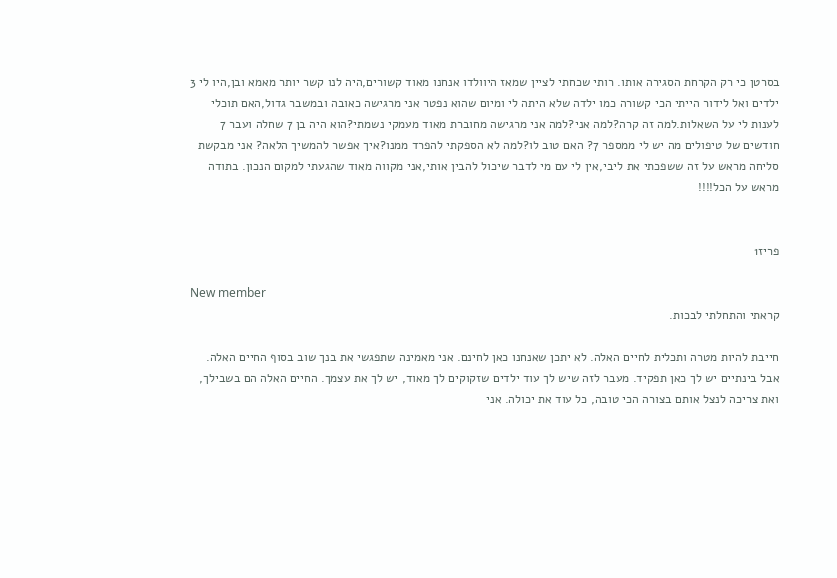בסרטן כי רק הקרחת הסגירה אותו. רותי שכחתי לציין שמאז היוולדו אנחנו מאוד קשורים,היה לנו קשר יותר מאמא ובן,היו לי 3 ילדים ואל לידור הייתי הכי קשורה כמו ילדה שלא היתה לי ומיום שהוא נפטר אני מרגישה כאובה ובמשבר גדול,האם תוכלי לענות לי על השאלות.למה זה קרה?למה אני?למה אני מרגישה מחוברת מאוד מעמקי נשמתי?הוא היה בן 7 שחלה ועבר 7 חודשים של טיפולים מה יש לי ממספר 7? האם טוב לו?למה לא הספקתי להפרד ממנו?איך אפשר להמשיך הלאה? אני מבקשת סליחה מראש על זה ששפכתי את ליבי,אין לי עם מי לדבר שיכול להבין אותי,אני מקווה מאוד שהגעתי למקום הנכון. בתודה מראש על הכל!!!!


פריז1

New member
קראתי והתחלתי לבכות.

חייבת להיות מטרה ותכלית לחיים האלה. לא יתכן שאנחנו כאן לחינם. אני מאמינה שתפגשי את בנך שוב בסוף החיים האלה. אבל בינתיים יש לך כאן תפקיד. מעבר לזה שיש לך עוד ילדים שזקוקים לך מאוד, יש לך את עצמך. החיים האלה הם בשבילך, ואת צריכה לנצל אותם בצורה הכי טובה, כל עוד את יכולה. אני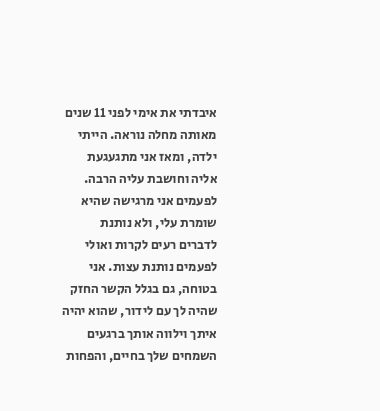איבדתי את אימי לפני 11 שנים מאותה מחלה נוראה. הייתי ילדה, ומאז אני מתגעגעת אליה וחושבת עליה הרבה. לפעמים אני מרגישה שהיא שומרת עלי, ולא נותנת לדברים רעים לקרות ואולי לפעמים נותנת עצות. אני בטוחה, גם בגלל הקשר החזק שהיה לך עם לידור, שהוא יהיה איתך וילווה אותך ברגעים השמחים שלך בחיים, והפחות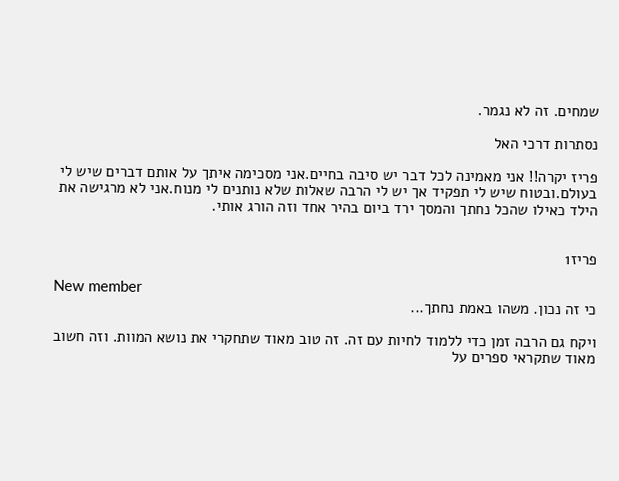שמחים. זה לא נגמר.

נסתרות דרכי האל

פריז יקרה!! אני מאמינה לכל דבר יש סיבה בחיים.אני מסכימה איתך על אותם דברים שיש לי בעולם.ובטוח שיש לי תפקיד אך יש לי הרבה שאלות שלא נותנים לי מנוח.אני לא מרגישה את הילד כאילו שהכל נחתך והמסך ירד ביום בהיר אחד וזה הורג אותי.


פריז1

New member
כי זה נכון. משהו באמת נחתך...

ויקח גם הרבה זמן כדי ללמוד לחיות עם זה. זה טוב מאוד שתחקרי את נושא המוות. וזה חשוב מאוד שתקראי ספרים על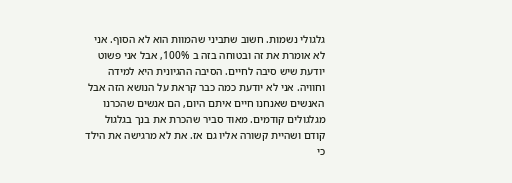גלגולי נשמות. חשוב שתביני שהמוות הוא לא הסוף. אני לא אומרת את זה ובטוחה בזה ב 100%, אבל אני פשוט יודעת שיש סיבה לחיים. הסיבה ההגיונית היא למידה וחוויה. אני לא יודעת כמה כבר קראת על הנושא הזה אבל האנשים שאנחנו חיים איתם היום, הם אנשים שהכרנו מגלגולים קודמים. מאוד סביר שהכרת את בנך בגלגול קודם ושהיית קשורה אליו גם אז. את לא מרגישה את הילד כי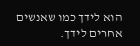הוא לידך כמו שאנשים אחרים לידך.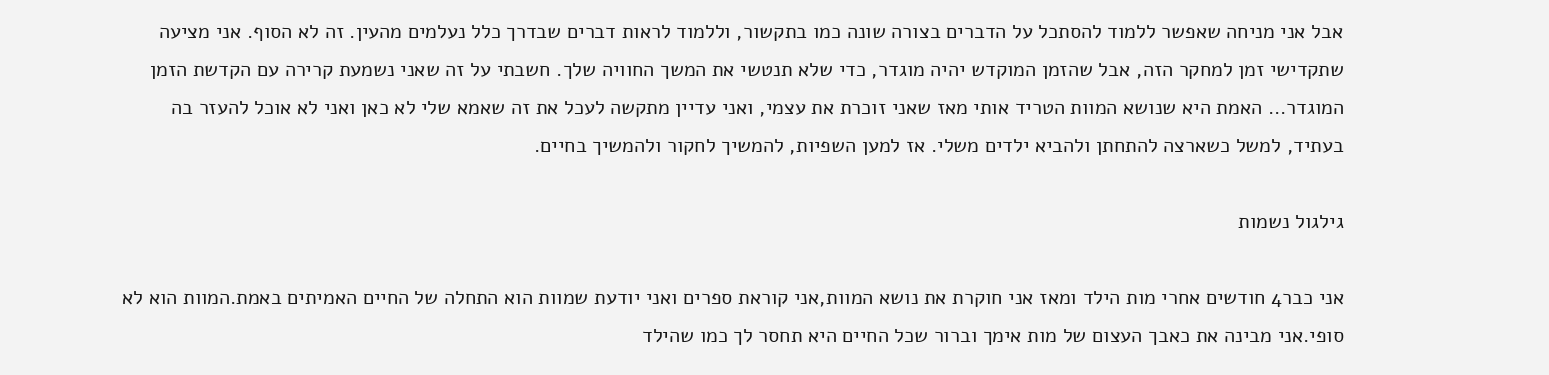אבל אני מניחה שאפשר ללמוד להסתכל על הדברים בצורה שונה כמו בתקשור, וללמוד לראות דברים שבדרך כלל נעלמים מהעין. זה לא הסוף. אני מציעה שתקדישי זמן למחקר הזה, אבל שהזמן המוקדש יהיה מוגדר, כדי שלא תנטשי את המשך החוויה שלך. חשבתי על זה שאני נשמעת קרירה עם הקדשת הזמן המוגדר... האמת היא שנושא המוות הטריד אותי מאז שאני זוכרת את עצמי, ואני עדיין מתקשה לעכל את זה שאמא שלי לא כאן ואני לא אוכל להעזר בה בעתיד, למשל כשארצה להתחתן ולהביא ילדים משלי. אז למען השפיות, להמשיך לחקור ולהמשיך בחיים.

גילגול נשמות

אני כבר4 חודשים אחרי מות הילד ומאז אני חוקרת את נושא המוות,אני קוראת ספרים ואני יודעת שמוות הוא התחלה של החיים האמיתים באמת.המוות הוא לא סופי.אני מבינה את כאבך העצום של מות אימך וברור שכל החיים היא תחסר לך כמו שהילד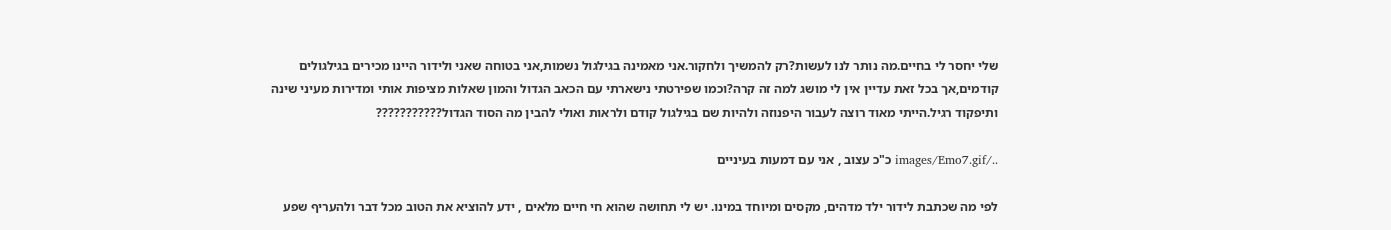שלי יחסר לי בחיים.מה נותר לנו לעשות?רק להמשיך ולחקור.אני מאמינה בגילגול נשמות,אני בטוחה שאני ולידור היינו מכירים בגילגולים קודמים,אך בכל זאת עדיין אין לי מושג למה זה קרה?וכמו שפירטתי נישארתי עם הכאב הגדול והמון שאלות מציפות אותי ומדירות מעיני שינה ותיפקוד רגיל.הייתי מאוד רוצה לעבור היפנוזה ולהיות שם בגילגול קודם ולראות ואולי להבין מה הסוד הגדול???????????

../images/Emo7.gif כ"כ עצוב , אני עם דמעות בעיניים

לפי מה שכתבת לידור ילד מדהים, מקסים ומיוחד במינו. יש לי תחושה שהוא חי חיים מלאים , ידע להוציא את הטוב מכל דבר ולהעריף שפע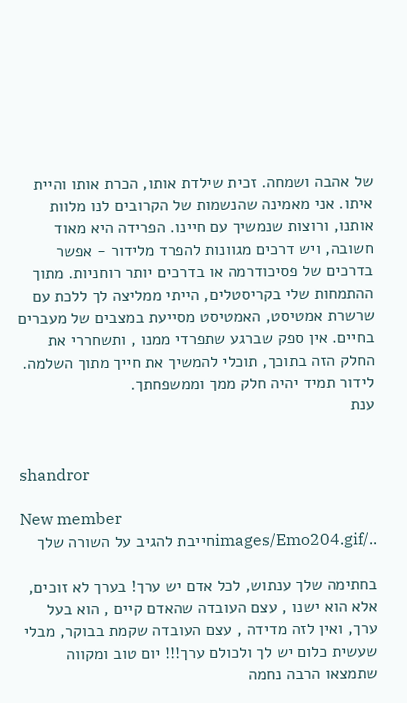של אהבה ושמחה. זכית שילדת אותו, הכרת אותו והיית איתו. אני מאמינה שהנשמות של הקרובים לנו מלוות אותנו, ורוצות שנמשיך עם חיינו. הפרידה היא מאוד חשובה, ויש דרכים מגוונות להפרד מלידור - אפשר בדרכים של פסיכודרמה או בדרכים יותר רוחניות. מתוך ההתמחות שלי בקריסטלים, הייתי ממליצה לך ללכת עם שרשרת אמטיסט, האמטיסט מסייעת במצבים של מעברים בחיים. אין ספק שברגע שתפרדי ממנו , ותשחררי את החלק הזה בתוכך, תוכלי להמשיך את חייך מתוך השלמה. לידור תמיד יהיה חלק ממך וממשפחתך.
ענת


shandror

New member
../images/Emo204.gifחייבת להגיב על השורה שלך

בחתימה שלך ענתוש, לכל אדם יש ערך! בערך לא זוכים, אלא הוא ישנו , עצם העובדה שהאדם קיים , הוא בעל ערך, ואין לזה מדידה , עצם העובדה שקמת בבוקר, מבלי שעשית כלום יש לך ולכולם ערך!!! יום טוב ומקווה שתמצאו הרבה נחמה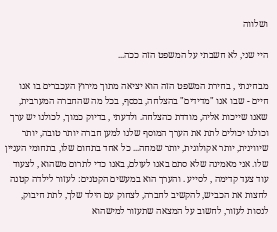ושלווה

היי שני, לא חשבתי על המשפט הזה ככה...

מבחינתי , בחירת המשפט הזה הוא יציאה מתוך מירוץ העכברים בו אנו חיים - שבו אנו "מדידים" בהצלחה, בכסף, בכל מה שהחברה המערבית, שאנו שייכות אליה, מודדת כהצלחה. ולדעתי , בדיוק כמוך, לכולנו יש ערך וכולנו יכולים לתת את הערך המוסף שלנו למען חברה יותר טובה, יותר שיווינית, יותר אקולוגית, יותר שמחה... כל אחד בתחום שלו, בתחומי העניין שלו. אני מאמינה שלא סתם באנו לעולם, באנו כדי לתרום משהוא , לצעוד עוד צעד קדימה , לסייע . והערך הוא במעשים הקטנים: לעזור לילדה קטנה לחצות את הכביש, להקשיב לחברה, לצחוק עם הילד שלך, לתת חיבוק, לנסות לעזור, לחשוב על המצאה שתעזור למישהוא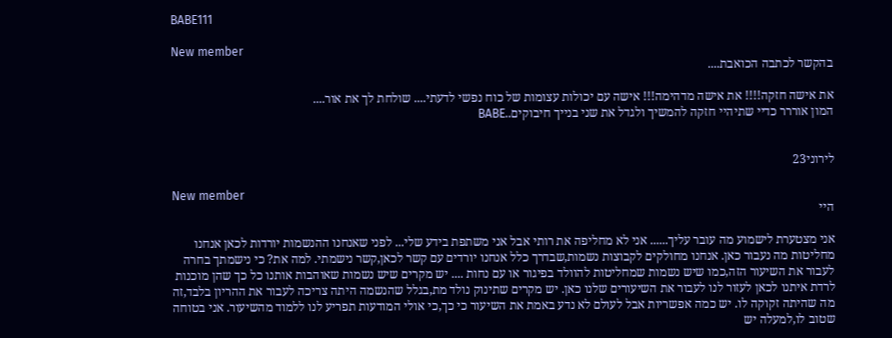BABE111

New member
בהקשר לכתבה הכואבת....

את אישה חזקה!!!! את אישה מדהימה!!! אישה עם יכולות עצומות של כוח נפשי לדעתי.... שולחת לך את אור....
המון אוררר כדיי שתיהיי חזקה להמשיך ולגדל את שני בנייך חיבוקים..BABE


לירוני23

New member
היי

אני מצטערת לישמוע מה עובר עליך...... אני לא מחליפה את רותי אבל אני משתפת בידע שלי... לפני שאנחנו ההנשמות יורדות לכאן אנחנו מחליטות מה נעבור כאן. אנחנו מחולקים לקבוצות נשמות,שבדרך כלל אנחנו יורדים עם קשר לכאן,קשר נישמתי. למה את? כי נישמתך בחרה לעבור את השיעור הזה,כמו שיש נשמות שמחליטות להוולד בפיגור או עם נחות .... יש מקרים שיש נשמות שאוהבות אותנו כל כך שהן מוכנות לרדת איתנו לכאן לעזור לנו לעבור את השיעורים שלנו כאן. יש מקרים שתינוק נולד מת,בגלל שהנשמה היתה צריכה לעבור את ההריון בלבד,זה מה שהיתה זקוקה לו. יש כמה אפשריות אבל לעולם לא נדע באמת את השיעור כי כך,כי אולי המודעות תפריע לנו ללמוד מהשיעור. אני בטוחה שטוב לו,למעלה יש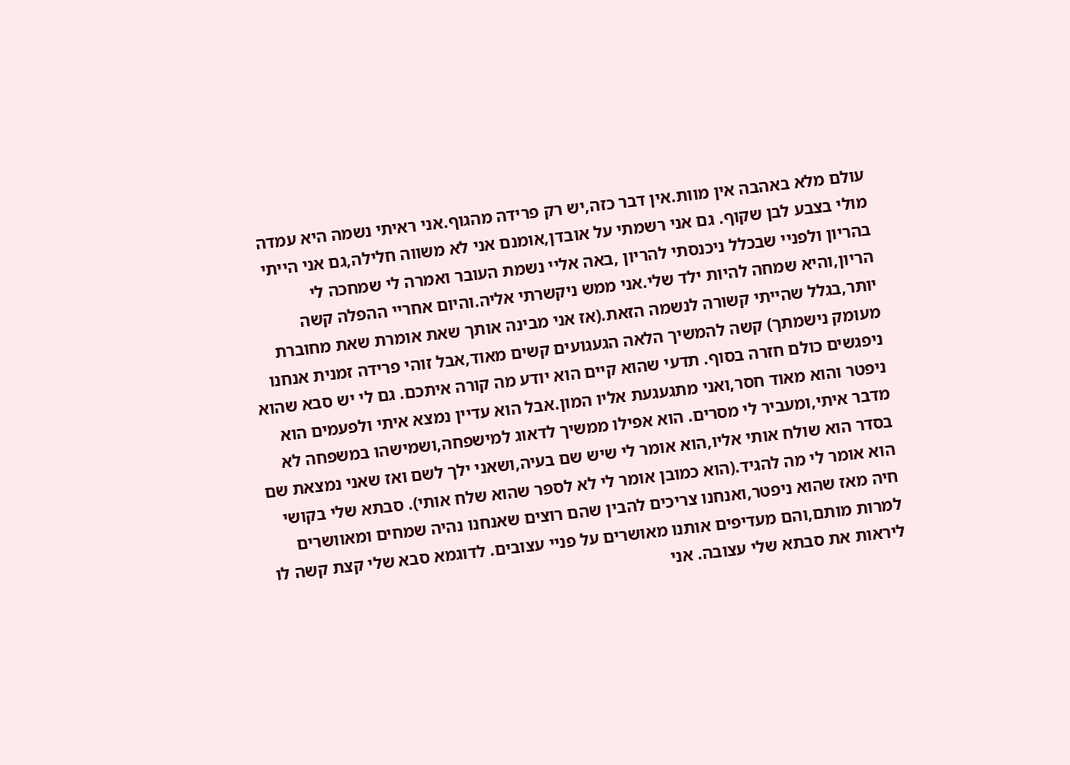עולם מלא באהבה אין מוות.אין דבר כזה,יש רק פרידה מהגוף.אני ראיתי נשמה היא עמדה מולי בצבע לבן שקוף. גם אני רשמתי על אובדן,אומנם אני לא משווה חלילה,גם אני הייתי בהריון ולפניי שבכלל ניכנסתי להריון ,באה אליי נשמת העובר ואמרה לי שמחכה לי הריון,והיא שמחה להיות ילד שלי.אני ממש ניקשרתי אליה.והיום אחריי ההפלה קשה יותר,בגלל שהייתי קשורה לנשמה הזאת.(אז אני מבינה אותך שאת אומרת שאת מחוברת מעומק נישמתך) קשה להמשיך הלאה הגעגועים קשים מאוד,אבל זוהי פרידה זמנית אנחנו ניפגשים כולם חזרה בסוף. תדעי שהוא קיים הוא יודע מה קורה איתכם. גם לי יש סבא שהוא ניפטר והוא מאוד חסר,ואני מתגעגעת אליו המון.אבל הוא עדיין נמצא איתי ולפעמים הוא מדבר איתי,ומעביר לי מסרים. הוא אפילו ממשיך לדאוג למישפחה,ושמישהו במשפחה לא בסדר הוא שולח אותי אליו,הוא אומר לי שיש שם בעיה,ושאני ילך לשם ואז שאני נמצאת שם הוא אומר לי מה להגיד.(הוא כמובן אומר לי לא לספר שהוא שלח אותי). סבתא שלי בקושי חיה מאז שהוא ניפטר,ואנחנו צריכים להבין שהם רוצים שאנחנו נהיה שמחים ומאוושרים למרות מותם,והם מעדיפים אותנו מאושרים על פניי עצובים. לדוגמא סבא שלי קצת קשה לו ליראות את סבתא שלי עצובה. אני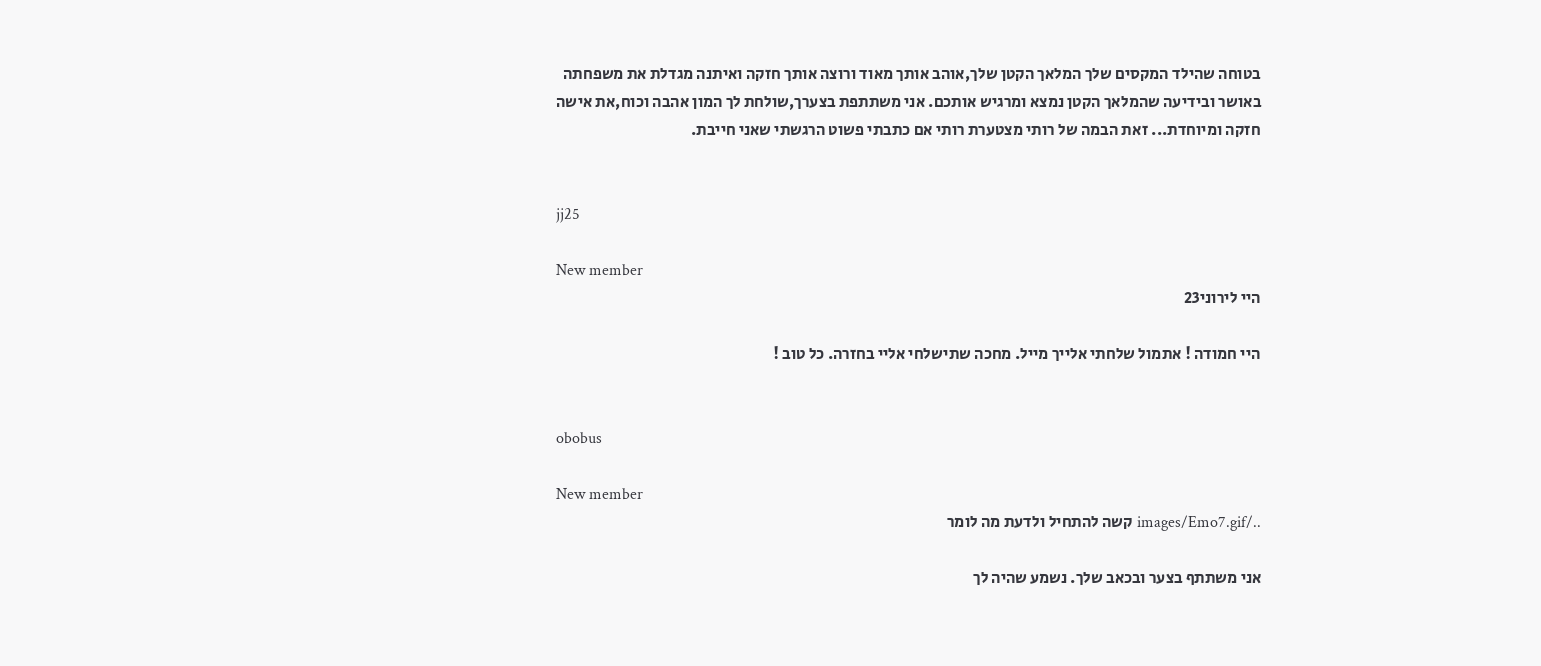בטוחה שהילד המקסים שלך המלאך הקטן שלך,אוהב אותך מאוד ורוצה אותך חזקה ואיתנה מגדלת את משפחתה באושר ובידיעה שהמלאך הקטן נמצא ומרגיש אותכם. אני משתתפת בצערך,שולחת לך המון אהבה וכוח,את אישה חזקה ומיוחדת... זאת הבמה של רותי מצטערת רותי אם כתבתי פשוט הרגשתי שאני חייבת.


jj25

New member
היי לירוני23

היי חמודה ! אתמול שלחתי אלייך מייל. מחכה שתישלחי אליי בחזרה. כל טוב !


obobus

New member
../images/Emo7.gif קשה להתחיל ולדעת מה לומר

אני משתתף בצער ובכאב שלך. נשמע שהיה לך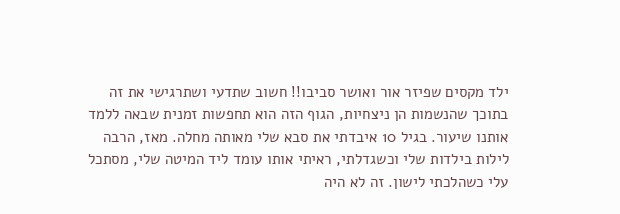ילד מקסים שפיזר אור ואושר סביבו!! חשוב שתדעי ושתרגישי את זה בתוכך שהנשמות הן ניצחיות, הגוף הזה הוא תחפשות זמנית שבאה ללמד אותנו שיעור. בגיל 10 איבדתי את סבא שלי מאותה מחלה. מאז, הרבה לילות בילדות שלי וכשגדלתי, ראיתי אותו עומד ליד המיטה שלי, מסתכל עלי כשהלכתי לישון. זה לא היה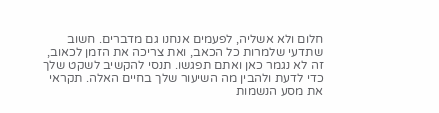חלום ולא אשליה, לפעמים אנחנו גם מדברים. חשוב שתדעי שלמרות כל הכאב, ואת צריכה את הזמן לכאוב, זה לא נגמר כאן ואתם תפגשו. תנסי להקשיב לשקט שלך כדי לדעת ולהבין מה השיעור שלך בחיים האלה. תקראי את מסע הנשמות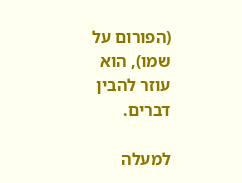(הפורום על שמו), הוא עוזר להבין דברים.

למעלה